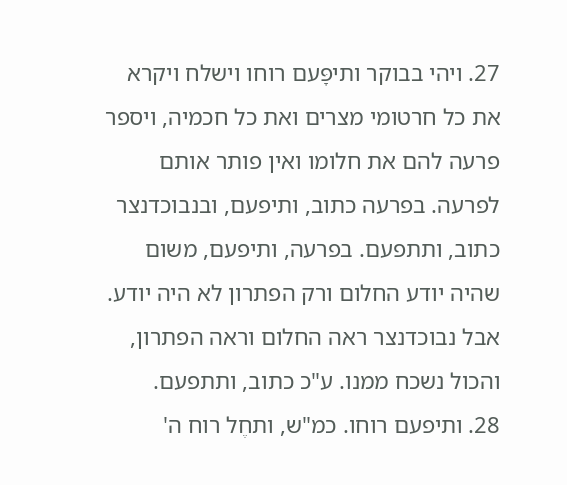27. ויהי בבוקר ותיפָּעם רוחו וישלח ויקרא את כל חרטומי מצרים ואת כל חכמיה, ויספר פרעה להם את חלומו ואין פותר אותם לפרעה. בפרעה כתוב, ותיפעם, ובנבוכדנצר כתוב, ותתפעם. בפרעה, ותיפעם, משום שהיה יודע החלום ורק הפתרון לא היה יודע. אבל נבוכדנצר ראה החלום וראה הפתרון, והכול נשכח ממנו. ע"כ כתוב, ותתפעם.
28. ותיפעם רוחו. כמ"ש, ותחֶל רוח ה'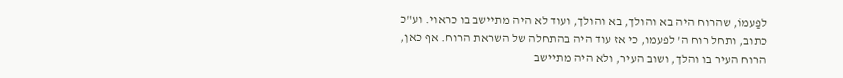לפַעמוֹ, שהרוח היה בא והולך, בא והולך, ועוד לא היה מתיישב בו כראוי. וע"כ כתוב, ותחל רוח ה' לפעמו, כי אז עוד היה בהתחלה של השראת הרוח. אף כאן, הרוח העיר בו והלך, ושוב העיר, ולא היה מתיישב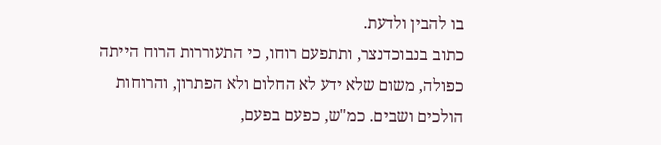בו להבין ולדעת.
כתוב בנבוכדנצר, ותתפעם רוחו, כי התעוררות הרוח הייתה כפולה, משום שלא ידע לא החלום ולא הפתרון, והרוחות הולכים ושבים. כמ"ש, כפעם בפעם,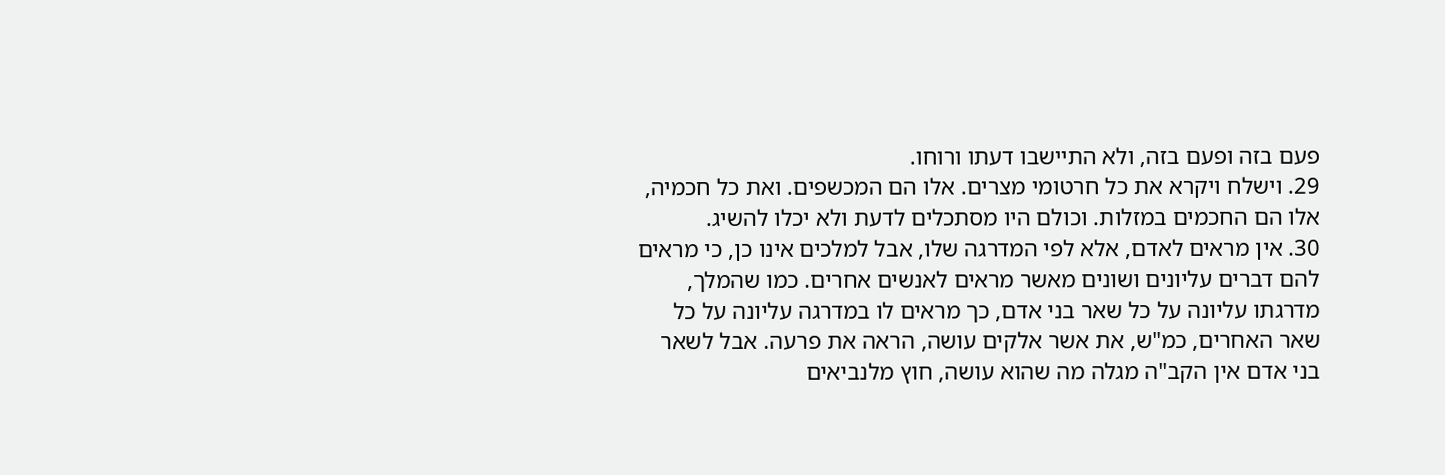פעם בזה ופעם בזה, ולא התיישבו דעתו ורוחו.
29. וישלח ויקרא את כל חרטומי מצרים. אלו הם המכשפים. ואת כל חכמיה, אלו הם החכמים במזלות. וכולם היו מסתכלים לדעת ולא יכלו להשיג.
30. אין מראים לאדם, אלא לפי המדרגה שלו, אבל למלכים אינו כן, כי מראים להם דברים עליונים ושונים מאשר מראים לאנשים אחרים. כמו שהמלך, מדרגתו עליונה על כל שאר בני אדם, כך מראים לו במדרגה עליונה על כל שאר האחרים, כמ"ש, את אשר אלקים עושה, הראה את פרעה. אבל לשאר בני אדם אין הקב"ה מגלה מה שהוא עושה, חוץ מלנביאים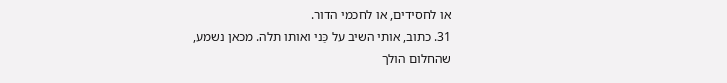או לחסידים, או לחכמי הדור.
31. כתוב, אותי השיב על כַּני ואותו תלה. מכאן נשמע, שהחלום הולך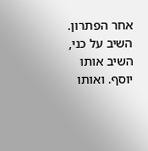אחר הפתרון. השיב על כני, השיב אותו יוסף. ואותו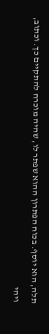תלה, הוא יוסף. בכוח הפתרון ההוא שפתר לו, שהיה מוכרח להתקיים כך. וכתוב, ויהי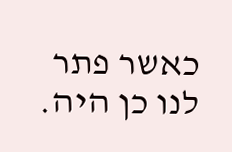כאשר פתר לנו כן היה.